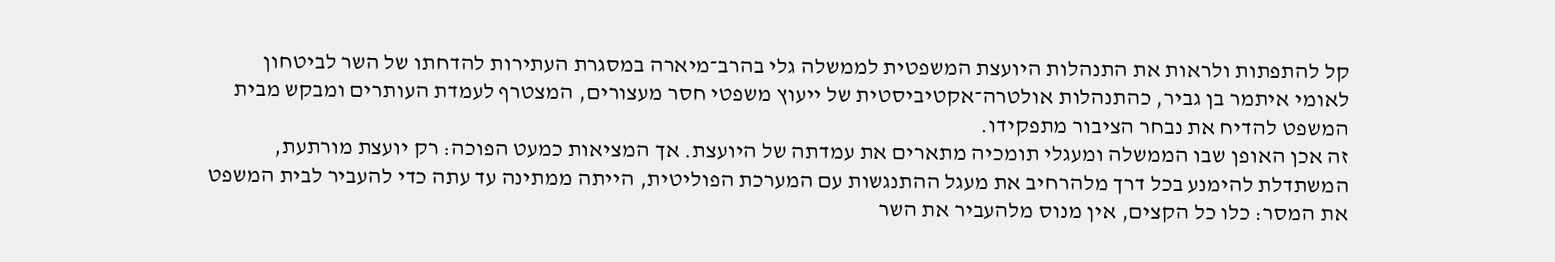קל להתפתות ולראות את התנהלות היועצת המשפטית לממשלה גלי בהרב־מיארה במסגרת העתירות להדחתו של השר לביטחון לאומי איתמר בן גביר, כהתנהלות אולטרה־אקטיביסטית של ייעוץ משפטי חסר מעצורים, המצטרף לעמדת העותרים ומבקש מבית המשפט להדיח את נבחר הציבור מתפקידו.
זה אכן האופן שבו הממשלה ומעגלי תומכיה מתארים את עמדתה של היועצת. אך המציאות כמעט הפוכה: רק יועצת מורתעת, המשתדלת להימנע בכל דרך מלהרחיב את מעגל ההתנגשות עם המערכת הפוליטית, הייתה ממתינה עד עתה כדי להעביר לבית המשפט את המסר: כלו כל הקצים, אין מנוס מלהעביר את השר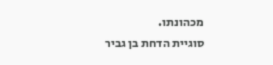מכהונתו.
סוגיית הדחת בן גביר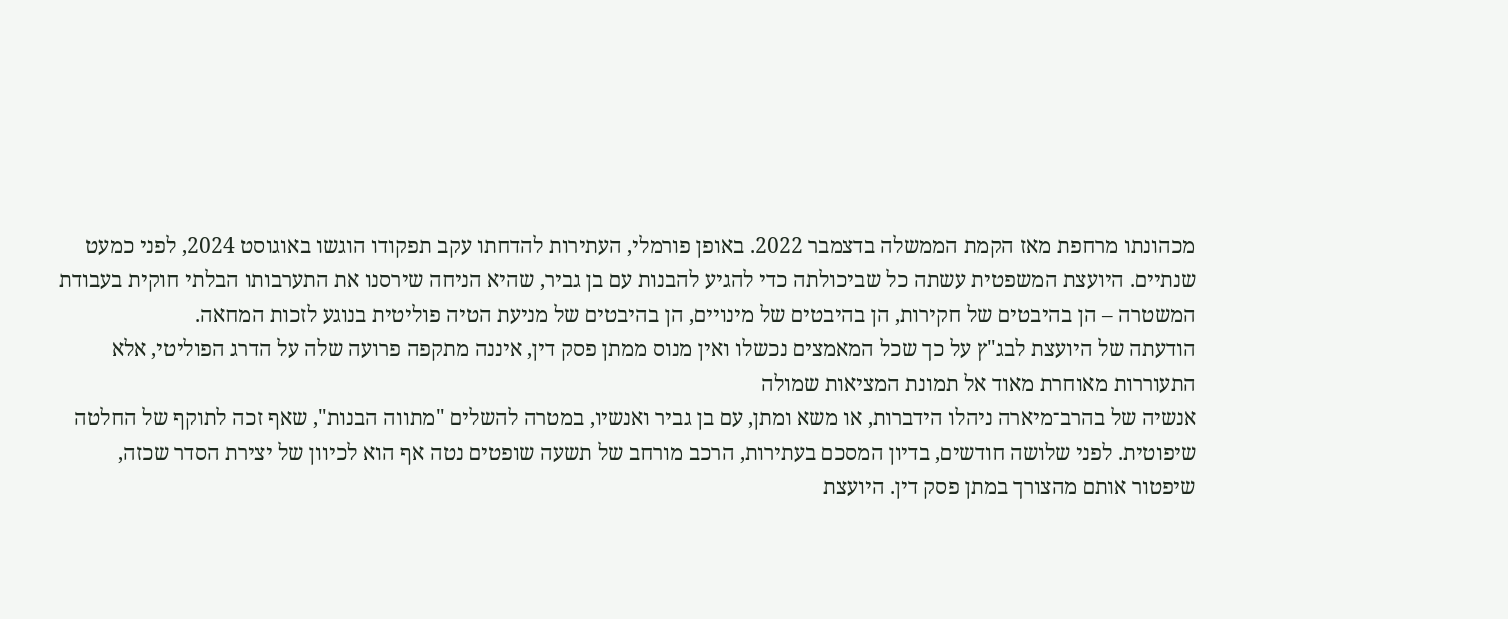מכהונתו מרחפת מאז הקמת הממשלה בדצמבר 2022. באופן פורמלי, העתירות להדחתו עקב תפקודו הוגשו באוגוסט 2024, לפני כמעט שנתיים. היועצת המשפטית עשתה כל שביכולתה כדי להגיע להבנות עם בן גביר, שהיא הניחה שירסנו את התערבותו הבלתי חוקית בעבודת המשטרה – הן בהיבטים של חקירות, הן בהיבטים של מינויים, הן בהיבטים של מניעת הטיה פוליטית בנוגע לזכות המחאה.
הודעתה של היועצת לבג"ץ על כך שכל המאמצים נכשלו ואין מנוס ממתן פסק דין, איננה מתקפה פרועה שלה על הדרג הפוליטי, אלא התעוררות מאוחרת מאוד אל תמונת המציאות שמולה
אנשיה של בהרב־מיארה ניהלו הידברות, או משא ומתן, עם בן גביר ואנשיו, במטרה להשלים "מתווה הבנות", שאף זכה לתוקף של החלטה שיפוטית. לפני שלושה חודשים, בדיון המסכם בעתירות, הרכב מורחב של תשעה שופטים נטה אף הוא לכיוון של יצירת הסדר שכזה, שיפטור אותם מהצורך במתן פסק דין. היועצת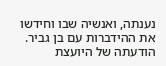נענתה, ואנשיה שבו וחידשו את ההידברות עם בן גביר.
הודעתה של היועצת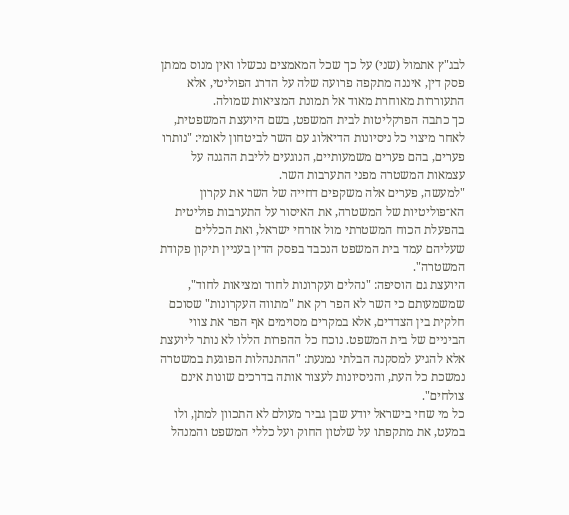לבג"ץ אתמול (שני) על כך שכל המאמצים נכשלו ואין מנוס ממתן פסק דין, איננה מתקפה פרועה שלה על הדרג הפוליטי, אלא התעוררות מאוחרת מאוד אל תמונת המציאות שמולה.
כך כתבה הפרקליטות לבית המשפט, בשם היועצת המשפטית, לאחר מיצוי כל ניסיונות הדיאלוג עם השר לביטחון לאומי: "נותרו פערים, בהם פערים משמעותיים, הנוגעים לליבת ההגנה על עצמאות המשטרה מפני התערבות השר.
"למעשה, פערים אלה משקפים דחייה של השר את עקרון הא־פוליטיות של המשטרה, את האיסור על התערבות פוליטית בהפעלת הכוח המשטרתי מול אזרחי ישראל, ואת הכללים שעליהם עמד בית המשפט הנכבד בפסק הדין בעניין תיקון פקודת המשטרה".
היועצת גם הוסיפה: "נהלים ועקרונות לחוד ומציאות לחוד", שמשמעותם כי השר לא הפר רק את "מתווה העקרונות" שסוכם חלקית בין הצדדים, אלא במקרים מסוימים אף הפר את צווי הביניים של בית המשפט. נוכח כל ההפרות הללו לא נותר ליועצת אלא להגיע למסקנה הבלתי נמנעת: "ההתנהלות הפוגעת במשטרה נמשכת כל העת, והניסיונות לעצור אותה בדרכים שונות אינם צולחים".
כל מי שחי בישראל יודע שבן גביר מעולם לא התכוון למתן, ולו במעט, את מתקפתו על שלטון החוק ועל כללי המשפט והמנהל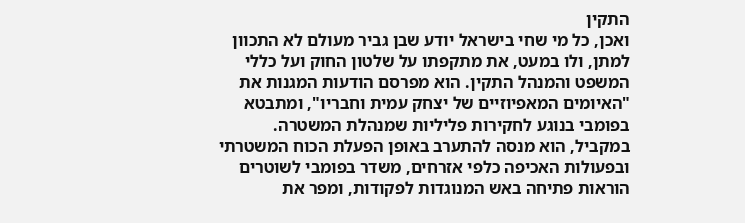התקין
ואכן, כל מי שחי בישראל יודע שבן גביר מעולם לא התכוון למתן, ולו במעט, את מתקפתו על שלטון החוק ועל כללי המשפט והמנהל התקין. הוא מפרסם הודעות המגנות את "האיומים המאפיוזיים של יצחק עמית וחבריו", ומתבטא בפומבי בנוגע לחקירות פליליות שמנהלת המשטרה.
במקביל, הוא מנסה להתערב באופן הפעלת הכוח המשטרתי ובפעולות האכיפה כלפי אזרחים, משדר בפומבי לשוטרים הוראות פתיחה באש המנוגדות לפקודות, ומפר את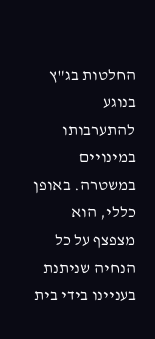החלטות בג"ץ בנוגע להתערבותו במינויים במשטרה. באופן כללי, הוא מצפצף על כל הנחיה שניתנת בעניינו בידי בית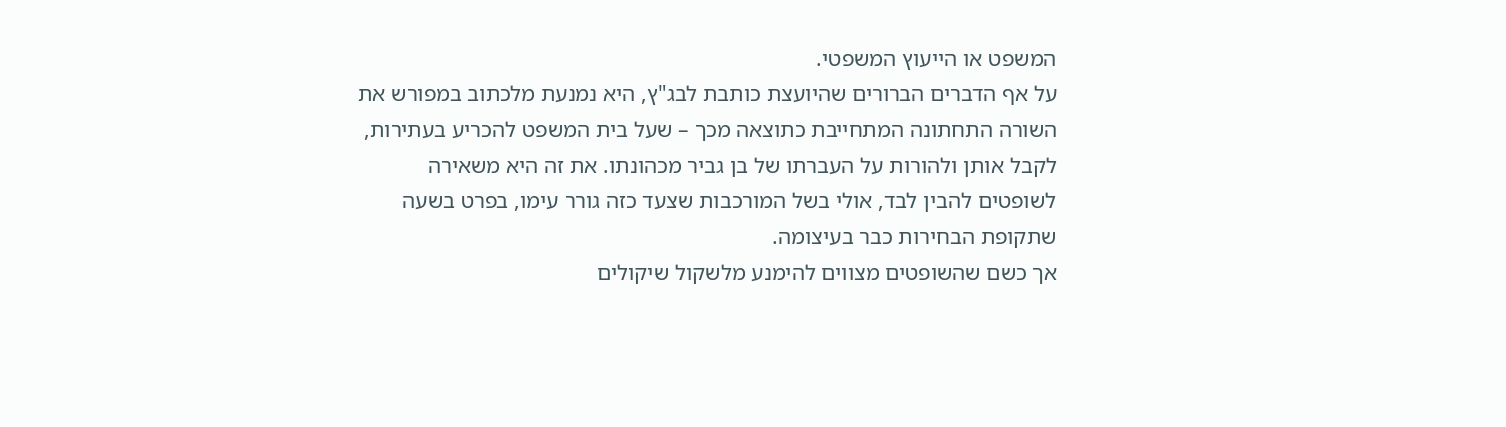המשפט או הייעוץ המשפטי.
על אף הדברים הברורים שהיועצת כותבת לבג"ץ, היא נמנעת מלכתוב במפורש את השורה התחתונה המתחייבת כתוצאה מכך – שעל בית המשפט להכריע בעתירות, לקבל אותן ולהורות על העברתו של בן גביר מכהונתו. את זה היא משאירה לשופטים להבין לבד, אולי בשל המורכבות שצעד כזה גורר עימו, בפרט בשעה שתקופת הבחירות כבר בעיצומה.
אך כשם שהשופטים מצווים להימנע מלשקול שיקולים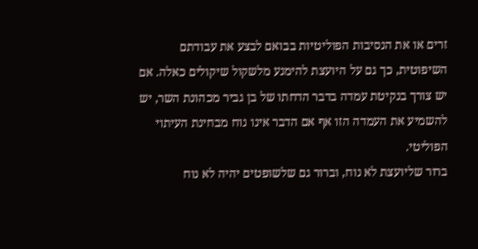זרים או את הנסיבות הפוליטיות בבואם לבצע את עבודתם השיפוטית, כך גם על היועצת להימנע מלשקול שיקולים כאלה. אם יש צורך בנקיטת עמדה בדבר הדחתו של בן גביר מכהונת השר, יש להשמיע את העמדה הזו אף אם הדבר אינו נוח מבחינת העיתוי הפוליטי.
ברור שליועצת לא נוח, וברור גם שלשופטים יהיה לא נוח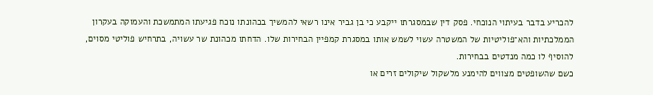להכריע בדבר בעיתוי הנוכחי. פסק דין שבמסגרתו ייקבע כי בן גביר אינו רשאי להמשיך בכהונתו נוכח פגיעתו המתמשכת והעמוקה בעקרון הממלכתיות והא־פוליטיות של המשטרה עשוי לשמש אותו במסגרת קמפיין הבחירות שלו. הדחתו מכהונת שר עשויה, בתרחיש פוליטי מסוים, להוסיף לו כמה מנדטים בבחירות.
כשם שהשופטים מצווים להימנע מלשקול שיקולים זרים או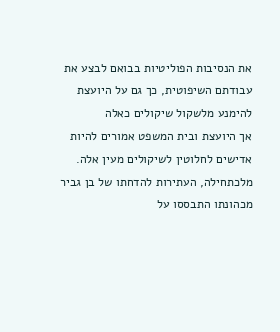את הנסיבות הפוליטיות בבואם לבצע את עבודתם השיפוטית, כך גם על היועצת להימנע מלשקול שיקולים כאלה
אך היועצת ובית המשפט אמורים להיות אדישים לחלוטין לשיקולים מעין אלה. מלכתחילה, העתירות להדחתו של בן גביר מכהונתו התבססו על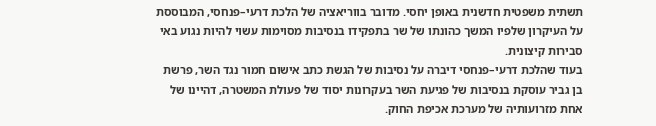תשתית משפטית חדשנית באופן יחסי. מדובר בווריאציה של הלכת דרעי–פנחסי, המבוססת על העיקרון שלפיו המשך כהונתו של שר בתפקידו בנסיבות מסוימות עשוי להיות נגוע באי סבירות קיצונית.
בעוד שהלכת דרעי–פנחסי דיברה על נסיבות של הגשת כתב אישום חמור נגד השר, פרשת בן גביר עוסקת בנסיבות של פגיעת השר בעקרונות יסוד של פעולת המשטרה, דהיינו של אחת מזרועותיה של מערכת אכיפת החוק.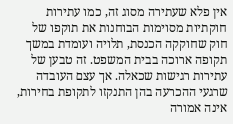אין פלא שעתירה מסוג זה, כמו עתירות חוקתיות מסוימות הבוחנות את תוקפו של חוק שחוקקה הכנסת, תלויה ועומדת במשך תקופה ארוכה בבית המשפט. זה טבען של עתירות רגישות שכאלה. אך עצם העובדה שרגעי ההכרעה בהן התנקזו לתקופת בחירות, אינה אמורה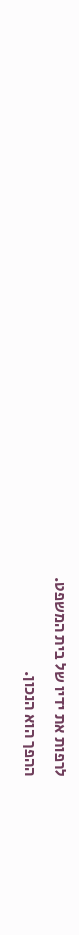לרפות את ידיו של בית המשפט.
ההפך הוא הנכון.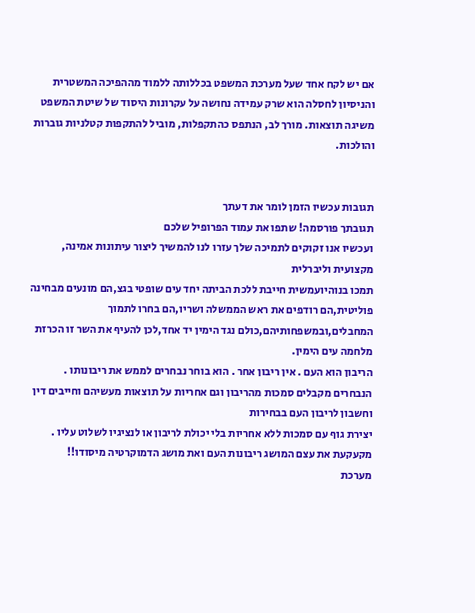אם יש לקח אחד שעל מערכת המשפט בכללותה ללמוד מההפיכה המשטרית והניסיון לחסלה הוא שרק עמידה נחושה על עקרונות היסוד של שיטת המשפט משיגה תוצאות. מורך לב, הנתפס כהתקפלות, מוביל להתקפות קטלניות גוברות והולכות.


תגובות עכשיו הזמן לומר את דעתך
תגובתך פורסמה! שתפו את עמוד הפרופיל שלכם
ועכשיו אנו זקוקים לתמיכה שלך עזרו לנו להמשיך ליצור עיתונות אמינה, מקצועית וליברלית
תמכו בנוהיועמשית חייבת ללכת הביתה יחד עים שופטי בגצ,הם מונעים מבחינה פוליטית,הם רודפים את ראש הממשלה ושריו,הם בחרו לתמוך המחבלים,ובמשפחותיהם,כולם נגד הימין יד אחד,לכן להעיף את השר זו הכרזת מלחמה עים הימין.
הריבון הוא העם . אין ריבון אחר . הוא בוחר נבחרים לממש את ריבונותו . הנבחרים מקבלים סמכות מהריבון וגם אחריות על תוצאות מעשיהם וחייבים דין וחשבון לריבון העם בבחירות
יצירת גוף עם סמכות ללא אחריות בלי יכולת לריבון או לנציגיו לשלוט עליו . מקעקעת את עצם המושג ריבונות העם ואת מושג הדמוקרטיה מיסודו!!
מערכת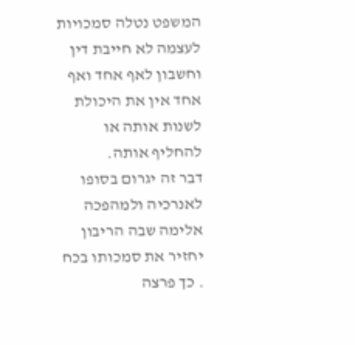המשפט נטלה סמכויות לעצמה לא חייבת דין וחשבון לאף אחד ואף אחד אין את היכולת לשנות אותה או להחליף אותה.
דבר זה יגרום בסופו לאנרכיה ולמהפכה אלימה שבה הריבון יחזיר את סמכותו בכח . כך פרצה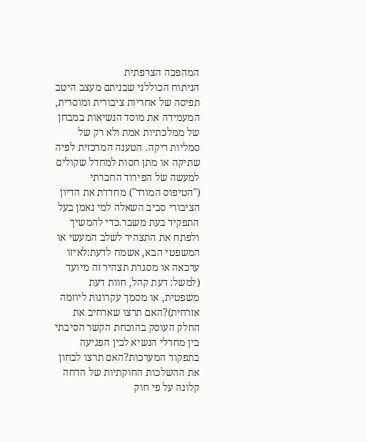המהפכה הצרפתית
הניתוח הכוללני שבניתם מעצב היטב תפיסה של אחריות ציבורית ומוסרית, המעמידה את מוסד הנשיאות במבחן של ממלכתיות אמת ולא רק של סמליות ריקה. הטענה המרכזית לפיה שתיקה או מתן חסות למחדל שקולים למעשה של הפירוד החברתי ("הטיפוס המורד") מחדדת את הדיון הציבורי סביב השאלה למי נאמן בעל התפקיד בעת משבר.כדי להמשיך ולפתח את התצהיר לשלב המעשי או המשפטי הבא, אשמח לדעת:לאיזו ערכאה או מסגרת תצהיר זה מיועד (למשל: דעת קהל, חוות דעת משפטית, או מסמך עקרונות ליוזמה אזרחית)?האם תרצו שארחיב את החלק העוסק בהוכחת הקשר הסיבתי בין מחדלי הנשיא לבין הפגיעה בתפקוד המערכות?האם תרצו לבחון את ההשלכות החוקתיות של הדחה קלונה על פי חוק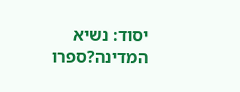יסוד: נשיא המדינה?ספרו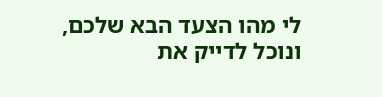לי מהו הצעד הבא שלכם, ונוכל לדייק את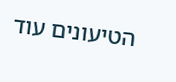הטיעונים עוד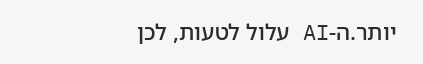יותר.ה-AI עלול לטעות, לכן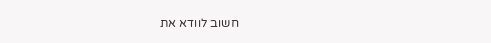חשוב לוודא את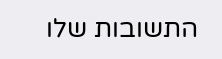התשובות שלו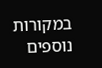במקורות נוספים